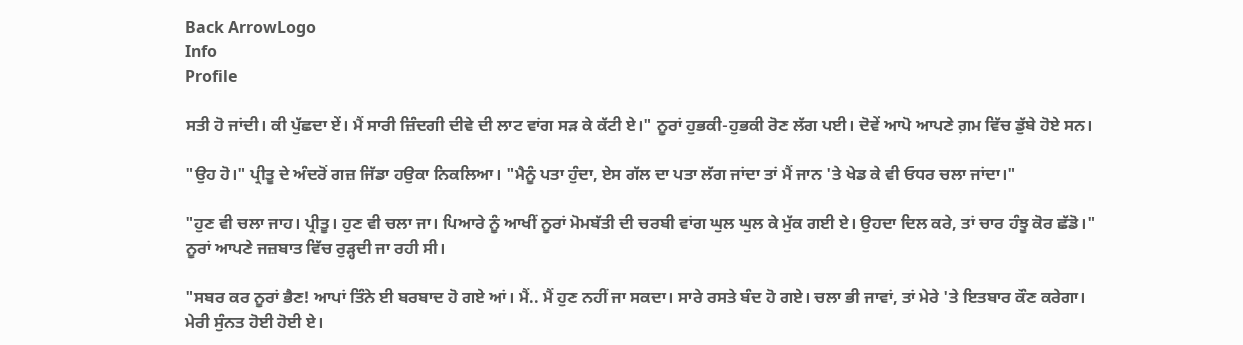Back ArrowLogo
Info
Profile

ਸਤੀ ਹੋ ਜਾਂਦੀ। ਕੀ ਪੁੱਛਦਾ ਏਂ। ਮੈਂ ਸਾਰੀ ਜ਼ਿੰਦਗੀ ਦੀਵੇ ਦੀ ਲਾਟ ਵਾਂਗ ਸੜ ਕੇ ਕੱਟੀ ਏ।" ਨੂਰਾਂ ਹੁਭਕੀ-ਹੁਭਕੀ ਰੋਣ ਲੱਗ ਪਈ। ਦੋਵੇਂ ਆਪੋ ਆਪਣੇ ਗ਼ਮ ਵਿੱਚ ਡੁੱਬੇ ਹੋਏ ਸਨ।

"ਉਹ ਹੋ।" ਪ੍ਰੀਤੂ ਦੇ ਅੰਦਰੋਂ ਗਜ਼ ਜਿੱਡਾ ਹਉਕਾ ਨਿਕਲਿਆ। "ਮੈਨੂੰ ਪਤਾ ਹੁੰਦਾ, ਏਸ ਗੱਲ ਦਾ ਪਤਾ ਲੱਗ ਜਾਂਦਾ ਤਾਂ ਮੈਂ ਜਾਨ 'ਤੇ ਖੇਡ ਕੇ ਵੀ ਓਧਰ ਚਲਾ ਜਾਂਦਾ।"

"ਹੁਣ ਵੀ ਚਲਾ ਜਾਹ। ਪ੍ਰੀਤੂ। ਹੁਣ ਵੀ ਚਲਾ ਜਾ। ਪਿਆਰੇ ਨੂੰ ਆਖੀਂ ਨੂਰਾਂ ਮੋਮਬੱਤੀ ਦੀ ਚਰਬੀ ਵਾਂਗ ਘੁਲ ਘੁਲ ਕੇ ਮੁੱਕ ਗਈ ਏ। ਉਹਦਾ ਦਿਲ ਕਰੇ, ਤਾਂ ਚਾਰ ਹੰਝੂ ਕੋਰ ਛੱਡੋ।" ਨੂਰਾਂ ਆਪਣੇ ਜਜ਼ਬਾਤ ਵਿੱਚ ਰੁੜ੍ਹਦੀ ਜਾ ਰਹੀ ਸੀ।

"ਸਬਰ ਕਰ ਨੂਰਾਂ ਭੈਣ! ਆਪਾਂ ਤਿੰਨੇ ਈ ਬਰਬਾਦ ਹੋ ਗਏ ਆਂ। ਮੈਂ.. ਮੈਂ ਹੁਣ ਨਹੀਂ ਜਾ ਸਕਦਾ। ਸਾਰੇ ਰਸਤੇ ਬੰਦ ਹੋ ਗਏ। ਚਲਾ ਭੀ ਜਾਵਾਂ, ਤਾਂ ਮੇਰੇ 'ਤੇ ਇਤਬਾਰ ਕੌਣ ਕਰੇਗਾ। ਮੇਰੀ ਸੁੰਨਤ ਹੋਈ ਹੋਈ ਏ।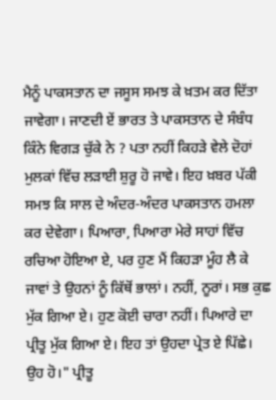ਮੈਨੂੰ ਪਾਕਸਤਾਨ ਦਾ ਜਸੂਸ ਸਮਝ ਕੇ ਖ਼ਤਮ ਕਰ ਦਿੱਤਾ ਜਾਵੇਗਾ। ਜਾਣਦੀ ਏਂ ਭਾਰਤ ਤੇ ਪਾਕਸਤਾਨ ਦੇ ਸੰਬੰਧ ਕਿੰਨੇ ਵਿਗੜ ਚੁੱਕੇ ਨੇ ? ਪਤਾ ਨਹੀਂ ਕਿਹੜੇ ਵੇਲੇ ਦੋਹਾਂ ਮੁਲਕਾਂ ਵਿੱਚ ਲੜਾਈ ਸ਼ੁਰੂ ਹੋ ਜਾਵੇ। ਇਹ ਖ਼ਬਰ ਪੱਕੀ ਸਮਝ ਕਿ ਸਾਲ ਦੇ ਅੰਦਰ-ਅੰਦਰ ਪਾਕਸਤਾਨ ਹਮਲਾ ਕਰ ਦੇਵੇਗਾ। ਪਿਆਰਾ, ਪਿਆਰਾ ਮੇਰੇ ਸਾਹਾਂ ਵਿੱਚ ਰਚਿਆ ਹੋਇਆ ਏ, ਪਰ ਹੁਣ ਮੈਂ ਕਿਹੜਾ ਮੂੰਹ ਲੈ ਕੇ ਜਾਵਾਂ ਤੇ ਉਹਨਾਂ ਨੂੰ ਕਿੱਥੋਂ ਭਾਲਾਂ। ਨਹੀਂ, ਨੂਰਾਂ। ਸਭ ਕੁਛ ਮੁੱਕ ਗਿਆ ਏ। ਹੁਣ ਕੋਈ ਚਾਰਾ ਨਹੀਂ। ਪਿਆਰੇ ਦਾ ਪ੍ਰੀਤੂ ਮੁੱਕ ਗਿਆ ਏ। ਇਹ ਤਾਂ ਉਹਦਾ ਪ੍ਰੇਤ ਏ ਪਿੱਛੇ। ਉਹ ਹੋ।" ਪ੍ਰੀਤੂ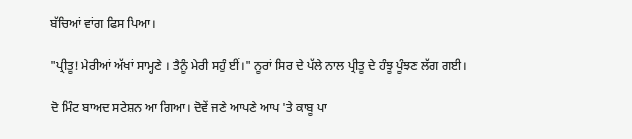ਬੱਚਿਆਂ ਵਾਂਗ ਫਿਸ ਪਿਆ।

"ਪ੍ਰੀਤੂ! ਮੇਰੀਆਂ ਅੱਖਾਂ ਸਾਮ੍ਹਣੇ । ਤੈਨੂੰ ਮੇਰੀ ਸਹੁੰ ਈਂ।" ਨੂਰਾਂ ਸਿਰ ਦੇ ਪੱਲੇ ਨਾਲ ਪ੍ਰੀਤੂ ਦੇ ਹੰਝੂ ਪੂੰਝਣ ਲੱਗ ਗਈ।

ਦੋ ਮਿੰਟ ਬਾਅਦ ਸਟੇਸ਼ਨ ਆ ਗਿਆ। ਦੋਵੇਂ ਜਣੇ ਆਪਣੇ ਆਪ 'ਤੇ ਕਾਬੂ ਪਾ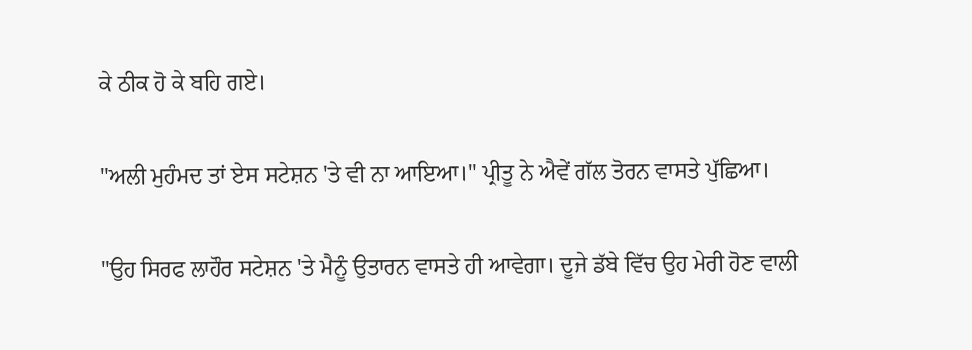ਕੇ ਠੀਕ ਹੋ ਕੇ ਬਹਿ ਗਏ।

"ਅਲੀ ਮੁਹੰਮਦ ਤਾਂ ਏਸ ਸਟੇਸ਼ਨ 'ਤੇ ਵੀ ਨਾ ਆਇਆ।" ਪ੍ਰੀਤੂ ਨੇ ਐਵੇਂ ਗੱਲ ਤੋਰਨ ਵਾਸਤੇ ਪੁੱਛਿਆ।

"ਉਹ ਸਿਰਫ ਲਾਹੌਰ ਸਟੇਸ਼ਨ 'ਤੇ ਮੈਨੂੰ ਉਤਾਰਨ ਵਾਸਤੇ ਹੀ ਆਵੇਗਾ। ਦੂਜੇ ਡੱਬੇ ਵਿੱਚ ਉਹ ਮੇਰੀ ਹੋਣ ਵਾਲੀ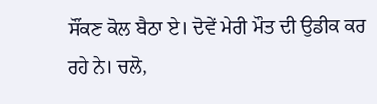ਸੌਂਕਣ ਕੋਲ ਬੈਠਾ ਏ। ਦੋਵੇਂ ਮੇਰੀ ਮੌਤ ਦੀ ਉਡੀਕ ਕਰ ਰਹੇ ਨੇ। ਚਲੋ,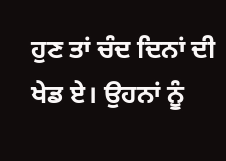ਹੁਣ ਤਾਂ ਚੰਦ ਦਿਨਾਂ ਦੀ ਖੇਡ ਏ। ਉਹਨਾਂ ਨੂੰ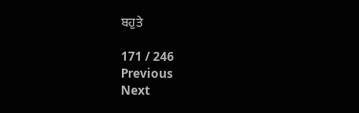ਬਹੁਤੇ

171 / 246
Previous
Next